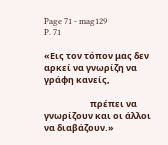Page 71 - mag129
P. 71

«Εις τον τόπον μας δεν αρκεί να γνωρίζη να γράφη κανείς,

                       πρέπει να γνωρίζουν και οι άλλοι να διαβάζουν.»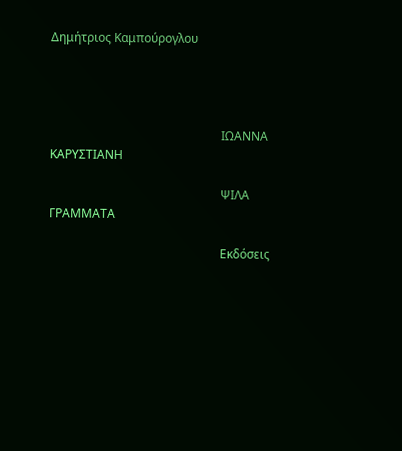Δημήτριος Καμπούρογλου




                                                         ΙΩΑΝΝΑ ΚΑΡΥΣΤΙΑΝΗ

                                                         ΨΙΛΑ ΓΡΑΜΜΑΤΑ

                                                         Εκδόσεις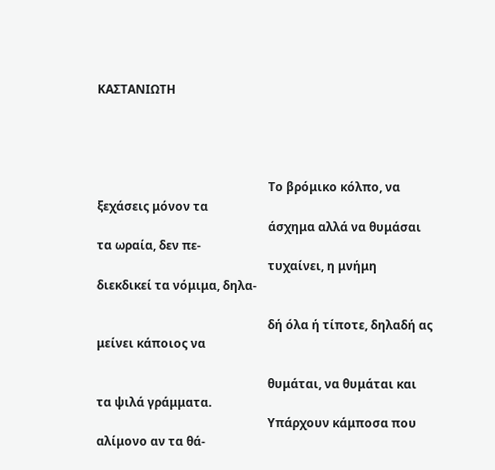ΚΑΣΤΑΝΙΩΤΗ




                                                         Το βρόμικο κόλπο, να ξεχάσεις μόνον τα
                                                         άσχημα αλλά να θυμάσαι τα ωραία, δεν πε-
                                                         τυχαίνει, η μνήμη διεκδικεί τα νόμιμα, δηλα-

                                                         δή όλα ή τίποτε, δηλαδή ας μείνει κάποιος να

                                                         θυμάται, να θυμάται και τα ψιλά γράμματα.
                                                         Υπάρχουν κάμποσα που αλίμονο αν τα θά-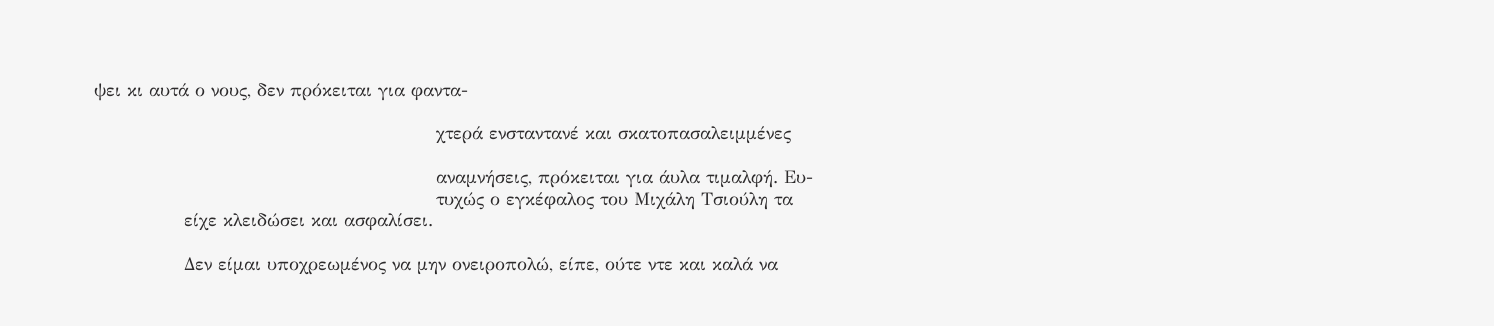ψει κι αυτά ο νους, δεν πρόκειται για φαντα-

                                                         χτερά ενσταντανέ και σκατοπασαλειμμένες

                                                         αναμνήσεις, πρόκειται για άυλα τιμαλφή. Ευ-
                                                         τυχώς ο εγκέφαλος του Μιχάλη Τσιούλη τα
               είχε κλειδώσει και ασφαλίσει.

               Δεν είμαι υποχρεωμένος να μην ονειροπολώ, είπε, ούτε ντε και καλά να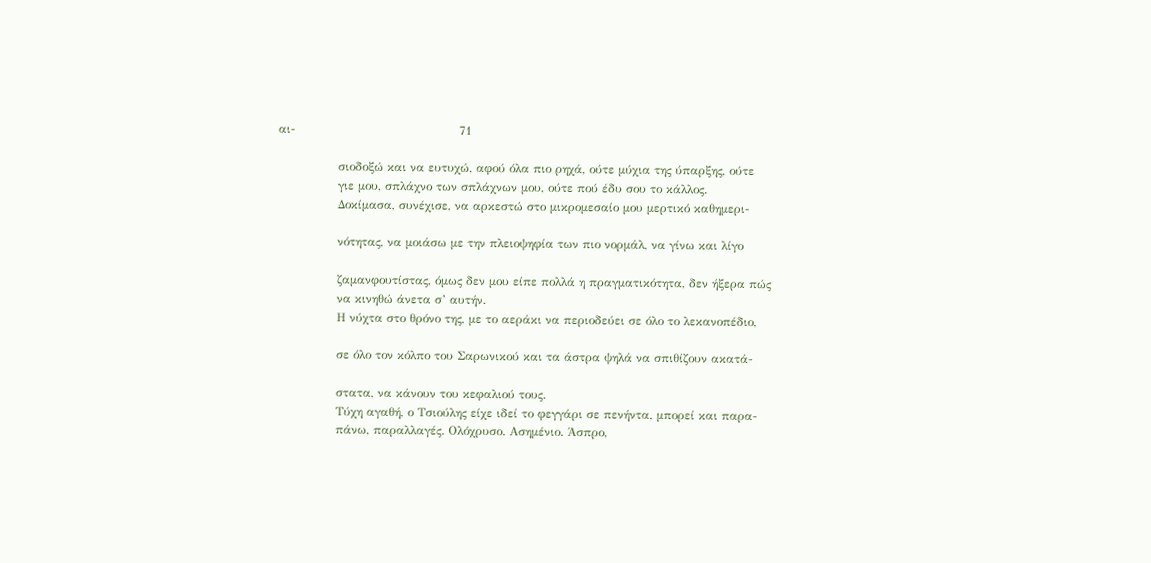αι-                                         71

               σιοδοξώ και να ευτυχώ, αφού όλα πιο ρηχά, ούτε μύχια της ύπαρξης, ούτε
               γιε μου, σπλάχνο των σπλάχνων μου, ούτε πού έδυ σου το κάλλος.
               Δοκίμασα, συνέχισε, να αρκεστώ στο μικρομεσαίο μου μερτικό καθημερι-

               νότητας, να μοιάσω με την πλειοψηφία των πιο νορμάλ, να γίνω και λίγο

               ζαμανφουτίστας, όμως δεν μου είπε πολλά η πραγματικότητα, δεν ήξερα πώς
               να κινηθώ άνετα σ’ αυτήν.
               Η νύχτα στο θρόνο της, με το αεράκι να περιοδεύει σε όλο το λεκανοπέδιο,

               σε όλο τον κόλπο του Σαρωνικού και τα άστρα ψηλά να σπιθίζουν ακατά-

               στατα, να κάνουν του κεφαλιού τους.
               Τύχη αγαθή, ο Τσιούλης είχε ιδεί το φεγγάρι σε πενήντα, μπορεί και παρα-
               πάνω, παραλλαγές. Ολόχρυσο. Ασημένιο. Άσπρο,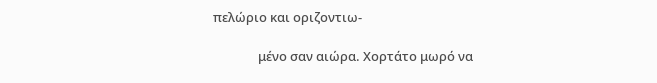πελώριο και οριζοντιω-

               μένο σαν αιώρα. Χορτάτο μωρό να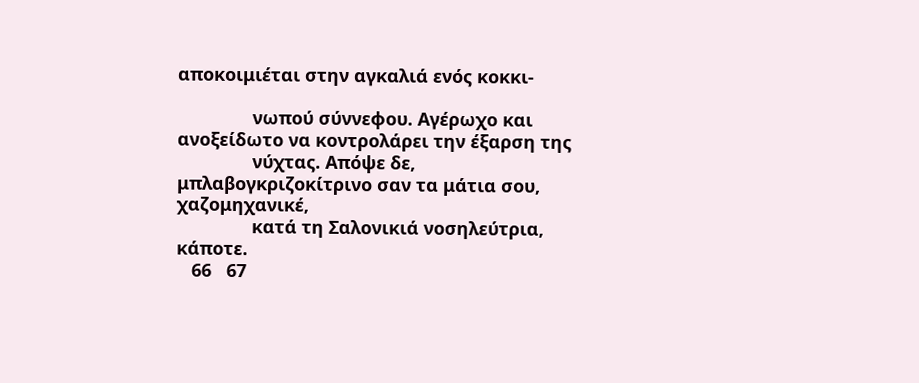αποκοιμιέται στην αγκαλιά ενός κοκκι-

               νωπού σύννεφου. Αγέρωχο και ανοξείδωτο να κοντρολάρει την έξαρση της
               νύχτας. Απόψε δε, μπλαβογκριζοκίτρινο σαν τα μάτια σου, χαζομηχανικέ,
               κατά τη Σαλονικιά νοσηλεύτρια, κάποτε.
   66   67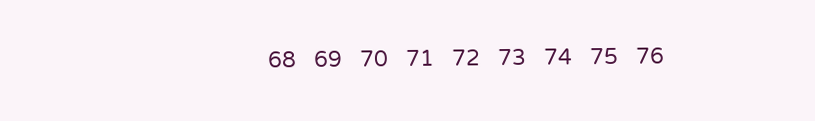68   69   70   71   72   73   74   75   76